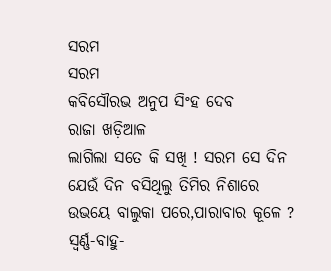ସରମ
ସରମ
କବିସୌରଭ ଅନୁପ ସିଂହ ଦେବ
ରାଜା ଖଡ଼ିଆଳ
ଲାଗିଲା ସତେ କି ସଖି ! ସରମ ସେ ଦିନ
ଯେଉଁ ଦିନ ବସିଥିଲୁ ତିମିର ନିଶାରେ
ଉଭୟେ ବାଲୁକା ପରେ,ପାରାବାର କୂଳେ ?
ସ୍ୱର୍ଣ୍ଣ-ବାହୁ-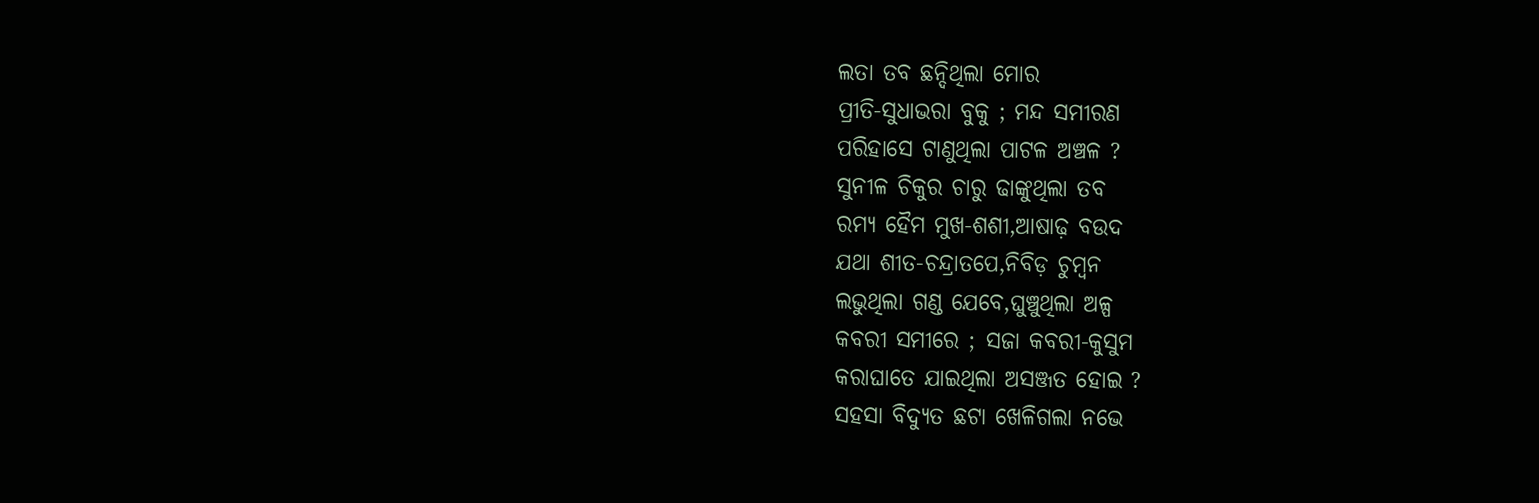ଲତା ତବ ଛନ୍ଦିଥିଲା ମୋର
ପ୍ରୀତି-ସୁଧାଭରା ବୁକୁ ; ମନ୍ଦ ସମୀରଣ
ପରିହାସେ ଟାଣୁଥିଲା ପାଟଳ ଅଞ୍ଚଳ ?
ସୁନୀଳ ଚିକୁର ଚାରୁ ଢାଙ୍କୁଥିଲା ତବ
ରମ୍ୟ ହୈମ ମୁଖ-ଶଶୀ,ଆଷାଢ଼ ବଉଦ
ଯଥା ଶୀତ-ଚନ୍ଦ୍ରାତପେ,ନିବିଡ଼ ଚୁମ୍ବନ
ଲଭୁଥିଲା ଗଣ୍ଡ ଯେବେ,ଘୁଞ୍ଚୁଥିଲା ଅଳ୍ପ
କବରୀ ସମୀରେ ; ସଜା କବରୀ-କୁସୁମ
କରାଘାତେ ଯାଇଥିଲା ଅସଞ୍ଜତ ହୋଇ ?
ସହସା ବିଦ୍ୟୁତ ଛଟା ଖେଳିଗଲା ନଭେ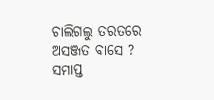ଚାଲିଗଲୁ ତରତରେ ଅସଞ୍ଜତ ବାସେ ?
ସମାପ୍ତ